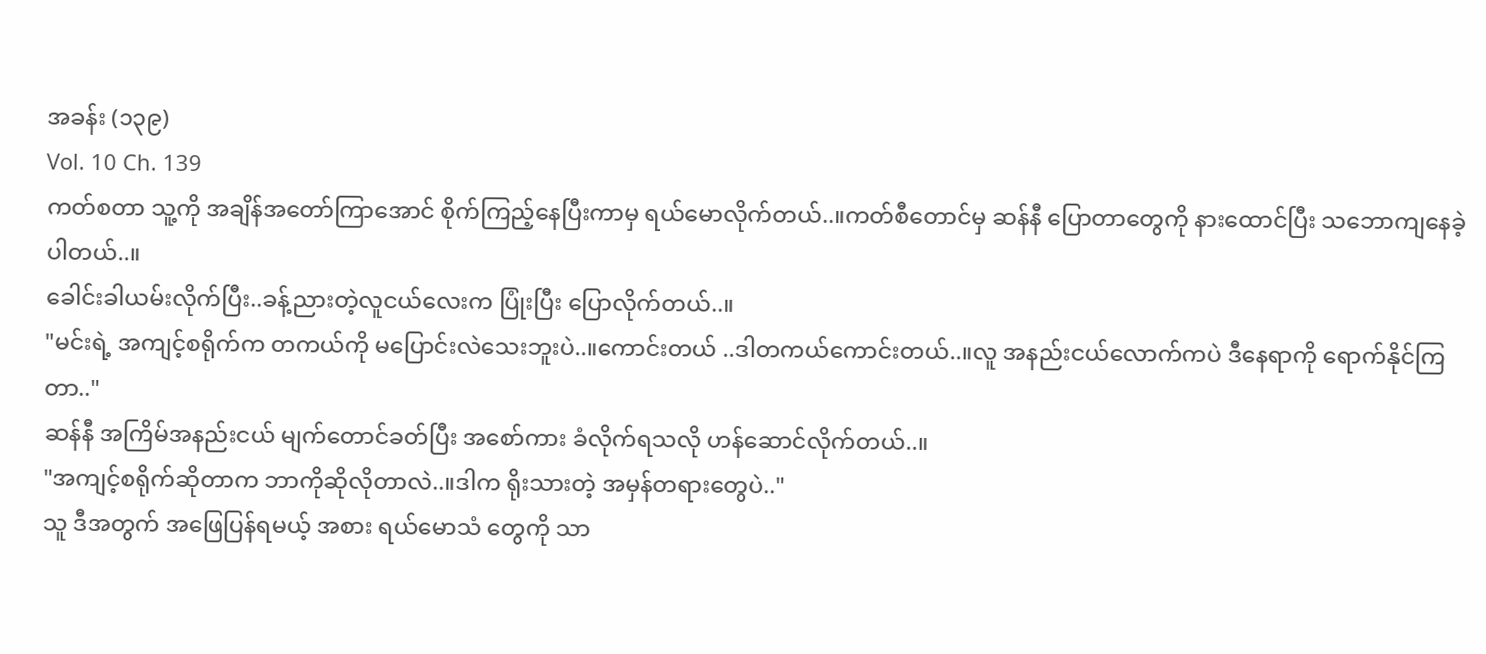အခန်း (၁၃၉)
Vol. 10 Ch. 139
ကတ်စတာ သူ့ကို အချိန်အတော်ကြာအောင် စိုက်ကြည့်နေပြီးကာမှ ရယ်မောလိုက်တယ်..။ကတ်စီတောင်မှ ဆန်နီ ပြောတာတွေကို နားထောင်ပြီး သဘောကျနေခဲ့ပါတယ်..။
ခေါင်းခါယမ်းလိုက်ပြီး..ခန့်ညားတဲ့လူငယ်လေးက ပြုံးပြီး ပြောလိုက်တယ်..။
"မင်းရဲ့ အကျင့်စရိုက်က တကယ်ကို မပြောင်းလဲသေးဘူးပဲ..။ကောင်းတယ် ..ဒါတကယ်ကောင်းတယ်..။လူ အနည်းငယ်လောက်ကပဲ ဒီနေရာကို ရောက်နိုင်ကြတာ.."
ဆန်နီ အကြိမ်အနည်းငယ် မျက်တောင်ခတ်ပြီး အစော်ကား ခံလိုက်ရသလို ဟန်ဆောင်လိုက်တယ်..။
"အကျင့်စရိုက်ဆိုတာက ဘာကိုဆိုလိုတာလဲ..။ဒါက ရိုးသားတဲ့ အမှန်တရားတွေပဲ.."
သူ ဒီအတွက် အဖြေပြန်ရမယ့် အစား ရယ်မောသံ တွေကို သာ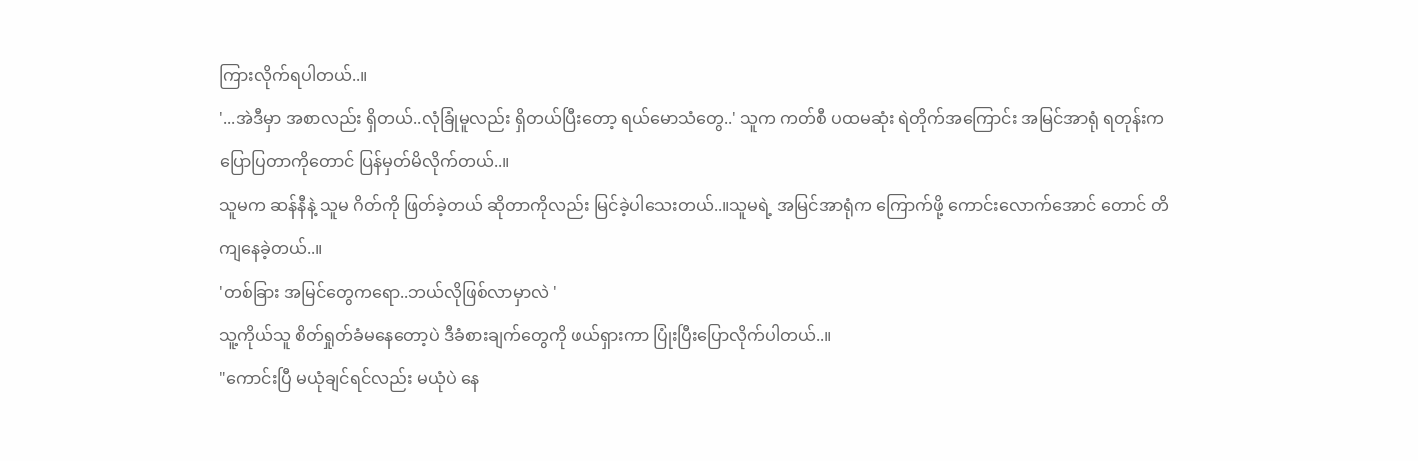ကြားလိုက်ရပါတယ်..။
'...အဲဒီမှာ အစာလည်း ရှိတယ်..လုံခြုံမူလည်း ရှိတယ်ပြီးတော့ ရယ်မောသံတွေ..' သူက ကတ်စီ ပထမဆုံး ရဲတိုက်အကြောင်း အမြင်အာရုံ ရတုန်းက ပြောပြတာကိုတောင် ပြန်မှတ်မိလိုက်တယ်..။
သူမက ဆန်နီနဲ့ သူမ ဂိတ်ကို ဖြတ်ခဲ့တယ် ဆိုတာကိုလည်း မြင်ခဲ့ပါသေးတယ်..။သူမရဲ့ အမြင်အာရုံက ကြောက်ဖို့ ကောင်းလောက်အောင် တောင် တိကျနေခဲ့တယ်..။
'တစ်ခြား အမြင်တွေကရော..ဘယ်လိုဖြစ်လာမှာလဲ '
သူ့ကိုယ်သူ စိတ်ရှုတ်ခံမနေတော့ပဲ ဒီခံစားချက်တွေကို ဖယ်ရှားကာ ပြုံးပြီးပြောလိုက်ပါတယ်..။
"ကောင်းပြီ မယုံချင်ရင်လည်း မယုံပဲ နေ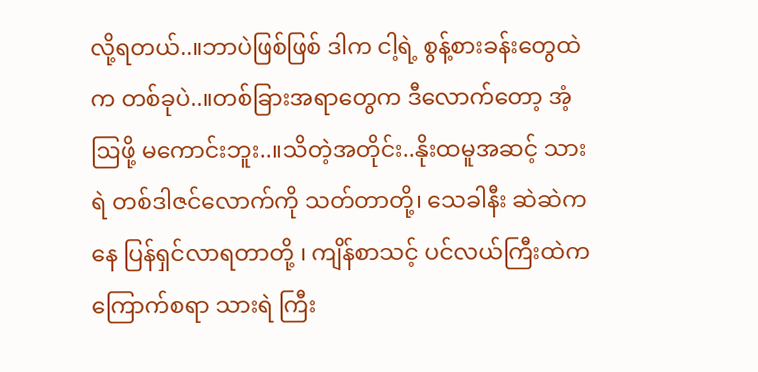လို့ရတယ်..။ဘာပဲဖြစ်ဖြစ် ဒါက ငါ့ရဲ့ စွန့်စားခန်းတွေထဲက တစ်ခုပဲ..။တစ်ခြားအရာတွေက ဒီလောက်တော့ အံ့ဩဖို့ မကောင်းဘူး..။သိတဲ့အတိုင်း..နိုးထမူအဆင့် သားရဲ တစ်ဒါဇင်လောက်ကို သတ်တာတို့၊ သေခါနီး ဆဲဆဲကနေ ပြန်ရှင်လာရတာတို့ ၊ ကျိန်စာသင့် ပင်လယ်ကြီးထဲက ကြောက်စရာ သားရဲ ကြီး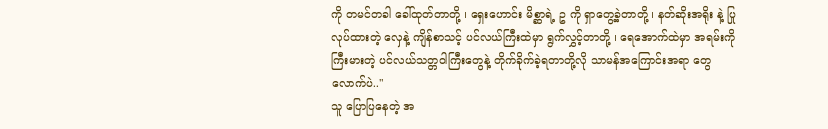ကို တမင်တခါ ခေါ်ထုတ်တာတို့ ၊ ရှေးဟောင်း မိစ္ဆာရဲ့ ဥ ကို ရှာတွေ့ခဲ့တာတို့ ၊ နတ်ဆိုးအရိုး နဲ့ ပြုလုပ်ထားတဲ့ လှေနဲ့ ကျိန်စာသင့် ပင်လယ်ကြီးထဲမှာ ရွက်လွှင့်တာတို့ ၊ ရေအောက်ထဲမှာ အရမ်းကိုကြီးမားတဲ့ ပင်လယ်သတ္တဝါကြီးတွေနဲ့ တိုက်ခိုက်ခဲ့ရတာတို့လို သာမန်အကြောင်းအရာ တွေလောက်ပဲ.."
သူ ပြောပြနေတဲ့ အ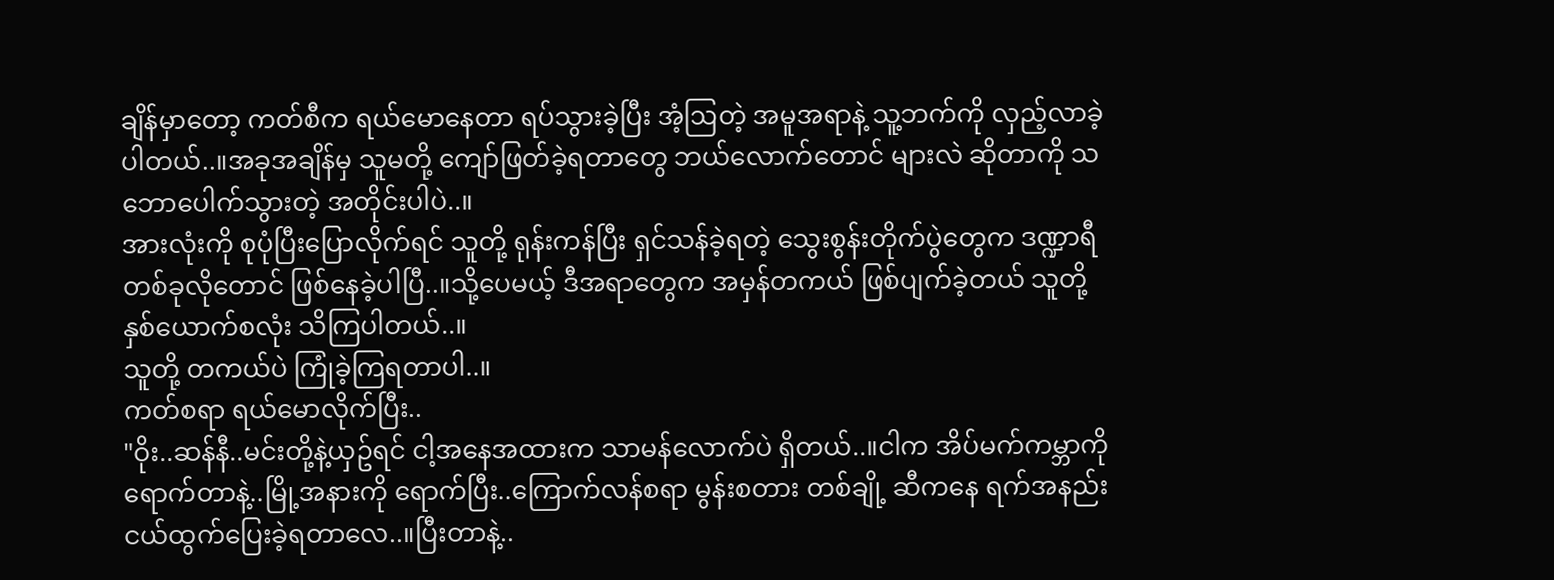ချိန်မှာတော့ ကတ်စီက ရယ်မောနေတာ ရပ်သွားခဲ့ပြီး အံ့ဩတဲ့ အမူအရာနဲ့ သူ့ဘက်ကို လှည့်လာခဲ့ပါတယ်..။အခုအချိန်မှ သူမတို့ ကျော်ဖြတ်ခဲ့ရတာတွေ ဘယ်လောက်တောင် များလဲ ဆိုတာကို သဘောပေါက်သွားတဲ့ အတိုင်းပါပဲ..။
အားလုံးကို စုပုံပြီးပြောလိုက်ရင် သူတို့ ရုန်းကန်ပြီး ရှင်သန်ခဲ့ရတဲ့ သွေးစွန်းတိုက်ပွဲတွေက ဒဏ္ဍာရီတစ်ခုလိုတောင် ဖြစ်နေခဲ့ပါပြီ..။သို့ပေမယ့် ဒီအရာတွေက အမှန်တကယ် ဖြစ်ပျက်ခဲ့တယ် သူတို့နှစ်ယောက်စလုံး သိကြပါတယ်..။
သူတို့ တကယ်ပဲ ကြုံခဲ့ကြရတာပါ..။
ကတ်စရာ ရယ်မောလိုက်ပြီး..
"ဝိုး..ဆန်နီ..မင်းတို့နဲ့ယှဥ်ရင် ငါ့အနေအထားက သာမန်လောက်ပဲ ရှိတယ်..။ငါက အိပ်မက်ကမ္ဘာကို ရောက်တာနဲ့..မြို့အနားကို ရောက်ပြီး..ကြောက်လန်စရာ မွန်းစတား တစ်ချို့ ဆီကနေ ရက်အနည်းငယ်ထွက်ပြေးခဲ့ရတာလေ..။ပြီးတာနဲ့..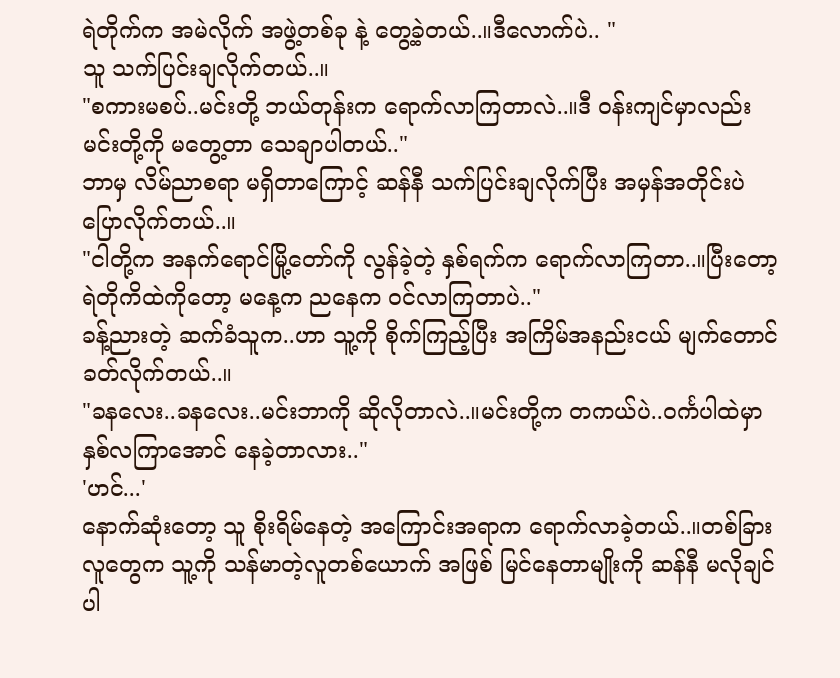ရဲတိုက်က အမဲလိုက် အဖွဲ့တစ်ခု နဲ့ တွေ့ခဲ့တယ်..။ဒီလောက်ပဲ.. "
သူ သက်ပြင်းချလိုက်တယ်..။
"စကားမစပ်..မင်းတို့ ဘယ်တုန်းက ရောက်လာကြတာလဲ..။ဒီ ဝန်းကျင်မှာလည်း မင်းတို့ကို မတွေ့တာ သေချာပါတယ်.."
ဘာမှ လိမ်ညာစရာ မရှိတာကြောင့် ဆန်နီ သက်ပြင်းချလိုက်ပြီး အမှန်အတိုင်းပဲ ပြောလိုက်တယ်..။
"ငါတို့က အနက်ရောင်မြို့တော်ကို လွန်ခဲ့တဲ့ နှစ်ရက်က ရောက်လာကြတာ..။ပြီးတော့ ရဲတိုကိထဲကိုတော့ မနေ့က ညနေက ဝင်လာကြတာပဲ.."
ခန့်ညားတဲ့ ဆက်ခံသူက..ဟာ သူ့ကို စိုက်ကြည့်ပြီး အကြိမ်အနည်းငယ် မျက်တောင် ခတ်လိုက်တယ်..။
"ခနလေး..ခနလေး..မင်းဘာကို ဆိုလိုတာလဲ..။မင်းတို့က တကယ်ပဲ..ဝင်္ကပါထဲမှာ နှစ်လကြာအောင် နေခဲ့တာလား.."
'ဟင်...'
နောက်ဆုံးတော့ သူ စိုးရိမ်နေတဲ့ အကြောင်းအရာက ရောက်လာခဲ့တယ်..။တစ်ခြားလူတွေက သူ့ကို သန်မာတဲ့လူတစ်ယောက် အဖြစ် မြင်နေတာမျိုးကို ဆန်နီ မလိုချင်ပါ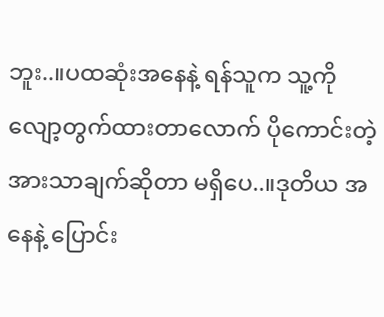ဘူး..။ပထဆုံးအနေနဲ့ ရန်သူက သူ့ကို လျော့တွက်ထားတာလောက် ပိုကောင်းတဲ့ အားသာချက်ဆိုတာ မရှိပေ..။ဒုတိယ အနေနဲ့ ပြောင်း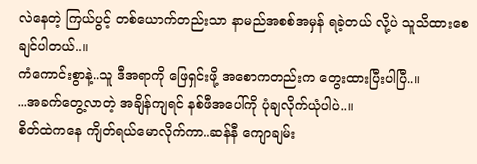လဲနေတဲ့ ကြယ်ပွင့် တစ်ယောက်တည်းသာ နာမည်အစစ်အမှန် ရခဲ့တယ် လို့ပဲ သူသိထားစေချင်ပါတယ်..။
ကံကောင်းစွာနဲ့..သူ ဒီအရာကို ဖြေရှင်းဖို့ အစောကတည်းက တွေးထားပြီးပါပြီ..။
...အခက်တွေ့လာတဲ့ အချိန်ကျရင် နစ်ဖီအပေါ်ကို ပုံချလိုက်ယုံပါပဲ..။
စိတ်ထဲကနေ ကျိတ်ရယ်မောလိုက်ကာ..ဆန်နီ ကျောချမ်း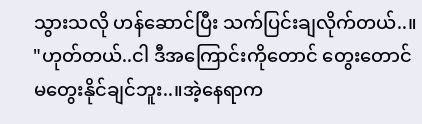သွားသလို ဟန်ဆောင်ပြီး သက်ပြင်းချလိုက်တယ်..။
"ဟုတ်တယ်..ငါ ဒီအကြောင်းကိုတောင် တွေးတောင်
မတွေးနိုင်ချင်ဘူး..။အဲ့နေရာက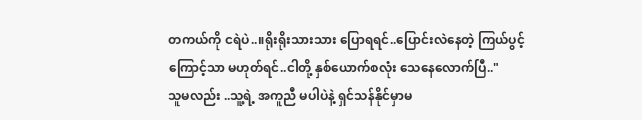တကယ်ကို ငရဲပဲ..။ရိုးရိုးသားသား ပြောရရင်..ပြောင်းလဲနေတဲ့ ကြယ်ပွင့်ကြောင့်သာ မဟုတ်ရင်..ငါတို့ နှစ်ယောက်စလုံး သေနေလောက်ပြီ.."
သူမလည်း ..သူ့ရဲ့ အကူညီ မပါပဲနဲ့ ရှင်သန်နိုင်မှာမ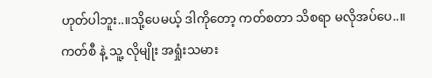ဟုတ်ပါဘူး..။သို့ပေမယ့် ဒါကိုတော့ ကတ်စတာ သိစရာ မလိုအပ်ပေ..။
ကတ်စီ နဲ့ သူ့ လိုမျိုး အရှုံးသမား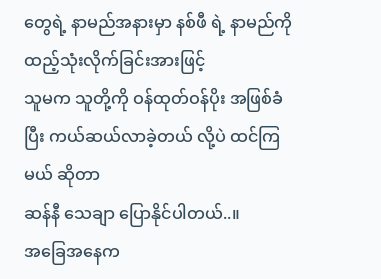တွေရဲ့ နာမည်အနားမှာ နစ်ဖီ ရဲ့ နာမည်ကို ထည့်သုံးလိုက်ခြင်းအားဖြင့်
သူမက သူတို့ကို ဝန်ထုတ်ဝန်ပိုး အဖြစ်ခံပြီး ကယ်ဆယ်လာခဲ့တယ် လို့ပဲ ထင်ကြမယ် ဆိုတာ
ဆန်နီ သေချာ ပြောနိုင်ပါတယ်..။
အခြေအနေက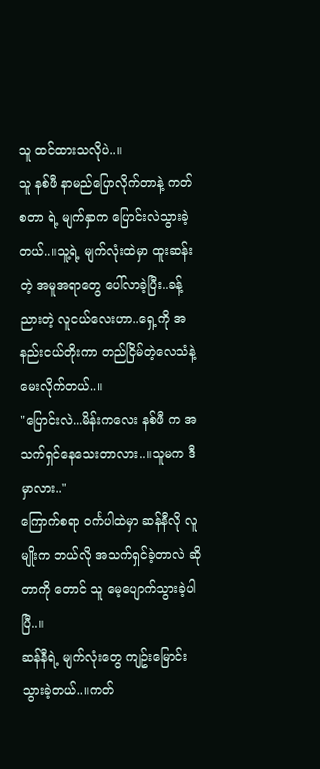သူ ထင်ထားသလိုပဲ..။
သူ နစ်ဖီ နာမည်ပြောလိုက်တာနဲ့ ကတ်စတာ ရဲ့ မျက်နှာက ပြောင်းလဲသွားခဲ့တယ်..။သူ့ရဲ့ မျက်လုံးထဲမှာ ထူးဆန်းတဲ့ အမူအရာတွေ ပေါ်လာခဲ့ပြီး..ခန့်ညားတဲ့ လူငယ်လေးဟာ..ရှေ့ကို အနည်းငယ်တိုးကာ တည်ငြိမ်တဲ့လေသံနဲ့ မေးလိုက်တယ်..။
"ပြောင်းလဲ...မိန်းကလေး နစ်ဖီ က အသက်ရှင်နေသေးတာလား..။သူမက ဒီမှာလား.."
ကြောက်စရာ ဝင်္ကပါထဲမှာ ဆန်နီလို လူမျိုးက ဘယ်လို အသက်ရှင်ခဲ့တာလဲ ဆိုတာကို တောင် သူ မေ့ပျောက်သွားခဲ့ပါပြီ..။
ဆန်နီရဲ့ မျက်လုံးတွေ ကျဥ်းမြောင်းသွားခဲ့တယ်..။ကတ်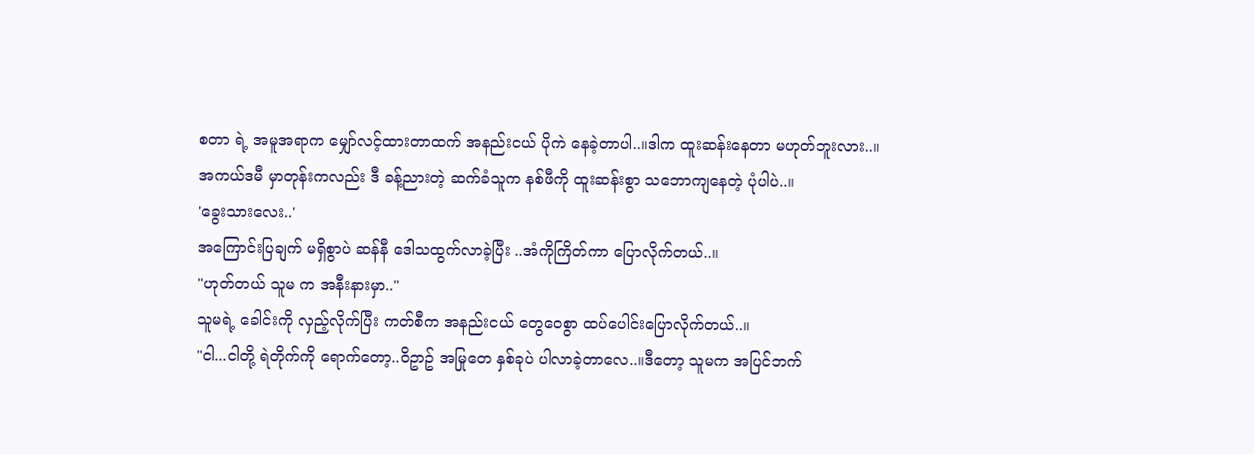စတာ ရဲ့ အမူအရာက မျှော်လင့်ထားတာထက် အနည်းငယ် ပိုကဲ နေခဲ့တာပါ..။ဒါက ထူးဆန်းနေတာ မဟုတ်ဘူးလား..။
အကယ်ဒမီ မှာတုန်းကလည်း ဒီ ခန့်ညားတဲ့ ဆက်ခံသူက နစ်ဖီကို ထူးဆန်းစွာ သဘောကျနေတဲ့ ပုံပါပဲ..။
'ခွေးသားလေး..'
အကြောင်းပြချက် မရှိစွာပဲ ဆန်နီ ဒေါသထွက်လာခဲ့ပြီး ..အံကိုကြိတ်ကာ ပြောလိုက်တယ်..။
"ဟုတ်တယ် သူမ က အနီးနားမှာ.."
သူမရဲ့ ခေါင်းကို လှည့်လိုက်ပြီး ကတ်စီက အနည်းငယ် တွေဝေစွာ ထပ်ပေါင်းပြောလိုက်တယ်..။
"ငါ...ငါတို့ ရဲတိုက်ကို ရောက်တော့..ဝိဥာဥ် အမြုတေ နှစ်ခုပဲ ပါလာခဲ့တာလေ..။ဒီတော့ သူမက အပြင်ဘက်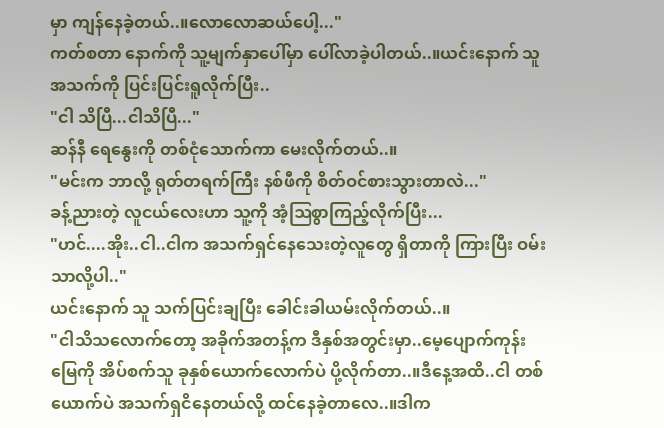မှာ ကျန်နေခဲ့တယ်..။လောလောဆယ်ပေါ့..."
ကတ်စတာ နောက်ကို သူ့မျက်နှာပေါ်မှာ ပေါ်လာခဲ့ပါတယ်..။ယင်းနောက် သူ အသက်ကို ပြင်းပြင်းရူလိုက်ပြီး..
"ငါ သိပြီ...ငါသိပြီ..."
ဆန်နီ ရေနွေးကို တစ်ငုံသောက်ကာ မေးလိုက်တယ်..။
"မင်းက ဘာလို့ ရုတ်တရက်ကြီး နစ်ဖီကို စိတ်ဝင်စားသွားတာလဲ..."
ခန့်ညားတဲ့ လူငယ်လေးဟာ သူ့ကို အံ့ဩစွာကြည့်လိုက်ပြီး...
"ဟင်....အိုး..ငါ..ငါက အသက်ရှင်နေသေးတဲ့လူတွေ ရှိတာကို ကြားပြီး ဝမ်းသာလို့ပါ.."
ယင်းနောက် သူ သက်ပြင်းချပြီး ခေါင်းခါယမ်းလိုက်တယ်..။
"ငါသိသလောက်တော့ အခိုက်အတန့်က ဒီနှစ်အတွင်းမှာ..မေ့ပျောက်ကုန်းမြေကို အိပ်စက်သူ ခုနှစ်ယောက်လောက်ပဲ ပို့လိုက်တာ..။ဒီနေ့အထိ..ငါ တစ်ယောက်ပဲ အသက်ရှငိနေတယ်လို့ ထင်နေခဲ့တာလေ..။ဒါက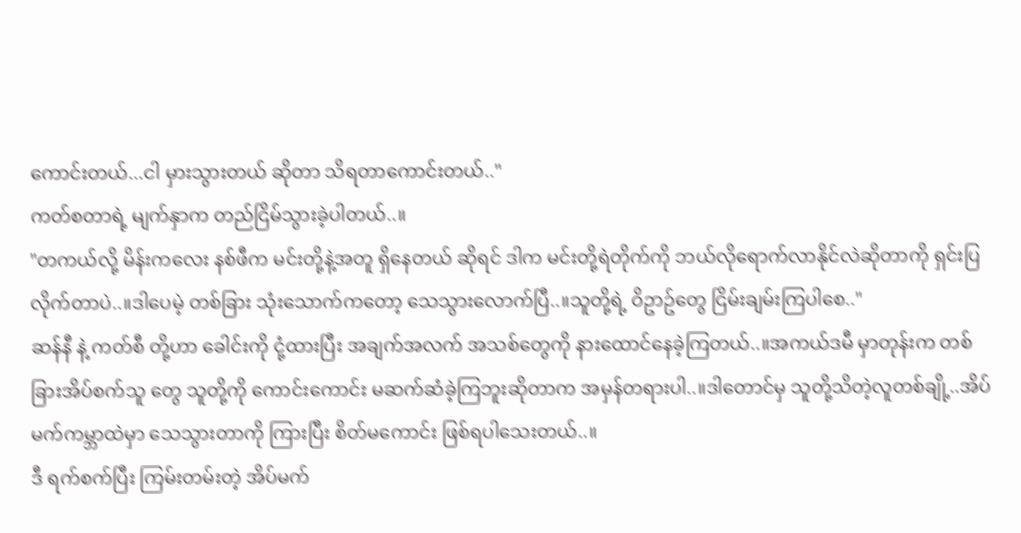ကောင်းတယ်...ငါ မှားသွားတယ် ဆိုတာ သိရတာကောင်းတယ်.."
ကတ်စတာရဲ့ မျက်နှာက တည်ငြိမ်သွားခဲ့ပါတယ်..။
"တကယ်လို့ မိန်းကလေး နစ်ဖီက မင်းတို့နဲ့အတူ ရှိနေတယ် ဆိုရင် ဒါက မင်းတို့ရဲတိုက်ကို ဘယ်လိုရောက်လာနိုင်လဲဆိုတာကို ရှင်းပြလိုက်တာပဲ..။ဒါပေမဲ့ တစ်ခြား သုံးသောက်ကတော့ သေသွားလောက်ပြီ..။သူတို့ရဲ့ ဝိဥာဥ်တွေ ငြိမ်းချမ်းကြပါစေ.."
ဆန်နီ နဲ့ ကတ်စီ တို့ဟာ ခေါင်းကို ငုံ့ထားပြီး အချက်အလက် အသစ်တွေကို နားထောင်နေခဲ့ကြတယ်..။အကယ်ဒမီ မှာတုန်းက တစ်ခြားအိပ်စက်သူ တွေ သူတို့ကို ကောင်းကောင်း မဆက်ဆံခဲ့ကြဘူးဆိုတာက အမှန်တရားပါ..။ဒါတောင်မှ သူတို့သိတဲ့လူတစ်ချို့..အိပ်မက်ကမ္ဘာထဲမှာ သေသွားတာကို ကြားပြီး စိတ်မကောင်း ဖြစ်ရပါသေးတယ်..။
ဒီ ရက်စက်ပြီး ကြမ်းတမ်းတဲ့ အိပ်မက်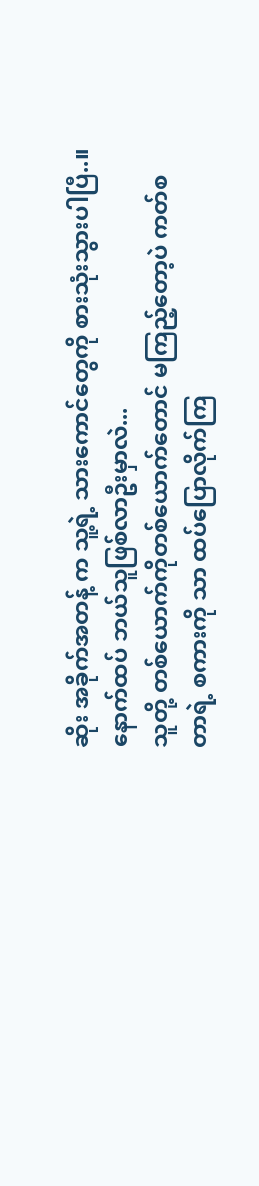ဆိုး အခိုက်အတန့် က သူ့ရဲ့ သားကောင်တွေကို စားသုံးသွားပါပြီ..။
နောက်ထပ် ဘယ်သူဖြစ်လာဦးမှာလဲ...
သူတို့ တစ်ယောက်ကိုတစ်ယောက်တောင် မကြည့်တော့ပဲ ကတ်စတာရဲ့ စကားကို သာ ထပ်ပြောလိုက်ကြ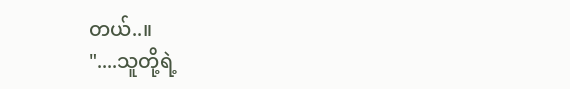တယ်..။
"....သူတို့ရဲ့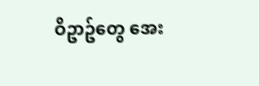ဝိဥာဥ်တွေ အေး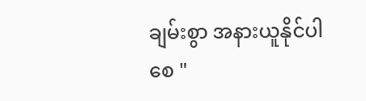ချမ်းစွာ အနားယူနိုင်ပါစေ "